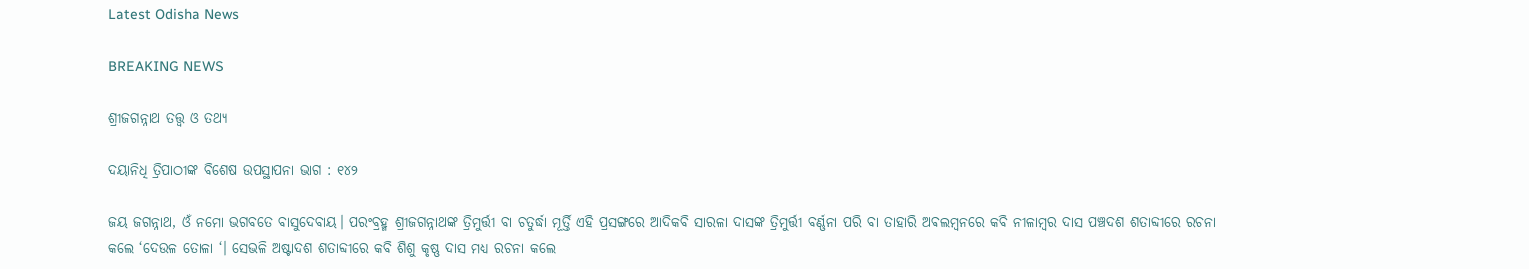Latest Odisha News

BREAKING NEWS

ଶ୍ରୀଜଗନ୍ନାଥ ତତ୍ତ୍ୱ ଓ ତଥ୍ୟ

ଦୟାନିଧି ତ୍ରିପାଠୀଙ୍କ ବିଶେଷ ଉପସ୍ଥାପନା ଭାଗ : ୧୪୨

ଜୟ ଜଗନ୍ନାଥ, ଓଁ ନମୋ ଭଗବତେ ବାସୁଦେବାୟ। ପରଂବ୍ରହ୍ମ ଶ୍ରୀଜଗନ୍ନାଥଙ୍କ ତ୍ରିମୁର୍ତ୍ତୀ ବା ଚତୁର୍ଦ୍ଧା ମୂର୍ତ୍ତି ଏହି ପ୍ରସଙ୍ଗରେ ଆଦିକବି ସାରଳା ଦାସଙ୍କ ତ୍ରିମୁର୍ତ୍ତୀ ବର୍ଣ୍ଣନା ପରି ବା ତାହାରି ଅଵଲମ୍ବନରେ କବି ନୀଳାମ୍ବର ଦାସ ପଞ୍ଚଦଶ ଶତାବ୍ଦୀରେ ରଚନା କଲେ ‘ଦେଉଳ ତୋଳା ‘। ସେଭଳି ଅଷ୍ଟାଦଶ ଶତାବ୍ଦୀରେ କବି ଶିଶୁ କୃଷ୍ଣ ଦାସ ମଧ୍ୟ ରଚନା କଲେ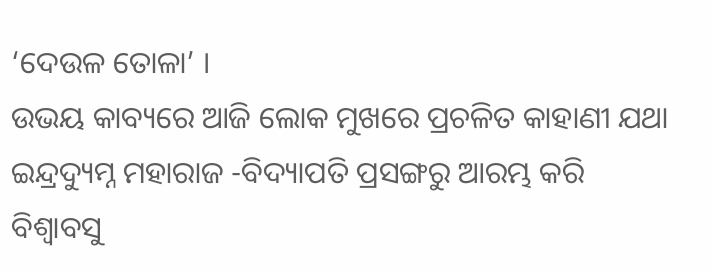‘ଦେଉଳ ତୋଳା’ ।
ଉଭୟ କାବ୍ୟରେ ଆଜି ଲୋକ ମୁଖରେ ପ୍ରଚଳିତ କାହାଣୀ ଯଥା ଇନ୍ଦ୍ରଦ୍ୟୁମ୍ନ ମହାରାଜ -ବିଦ୍ୟାପତି ପ୍ରସଙ୍ଗରୁ ଆରମ୍ଭ କରି ବିଶ୍ୱାବସୁ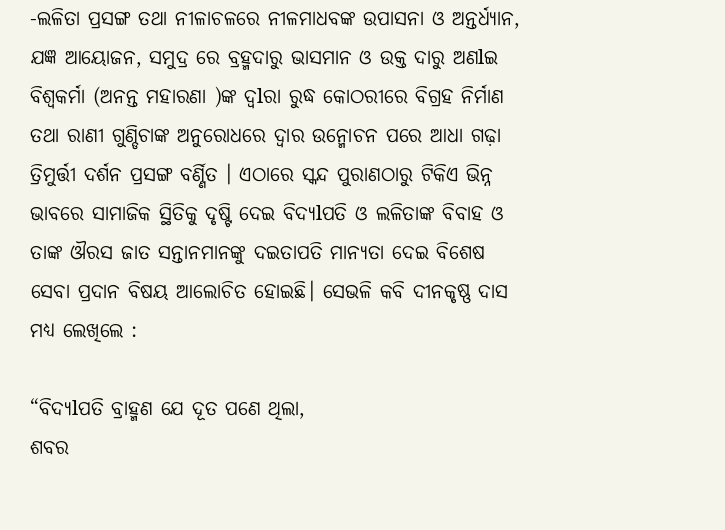-ଲଳିତା ପ୍ରସଙ୍ଗ ତଥା ନୀଳାଚଳରେ ନୀଳମାଧବଙ୍କ ଉପାସନା ଓ ଅନ୍ତର୍ଧ୍ୟାନ, ଯଜ୍ଞ ଆୟୋଜନ, ସମୁଦ୍ର ରେ ବ୍ରହ୍ମଦାରୁ ଭାସମାନ ଓ ଉକ୍ତ ଦାରୁ ଅଣlଇ ବିଶ୍ୱକର୍ମା (ଅନନ୍ତ ମହାରଣା )ଙ୍କ ଦ୍ୱlରା ରୁଦ୍ଧ କୋଠରୀରେ ବିଗ୍ରହ ନିର୍ମାଣ ତଥା ରାଣୀ ଗୁଣ୍ଡିଚାଙ୍କ ଅନୁରୋଧରେ ଦ୍ୱାର ଉନ୍ମୋଚନ ପରେ ଆଧା ଗଢ଼ା ତ୍ରିମୁର୍ତ୍ତୀ ଦର୍ଶନ ପ୍ରସଙ୍ଗ ବର୍ଣ୍ଣିତ । ଏଠାରେ ସ୍କନ୍ଦ ପୁରାଣଠାରୁ ଟିକିଏ ଭିନ୍ନ ଭାବରେ ସାମାଜିକ ସ୍ଥିତିକୁ ଦୃଷ୍ଟି ଦେଇ ବିଦ୍ୟlପତି ଓ ଲଳିତାଙ୍କ ବିବାହ ଓ ତାଙ୍କ ଔରସ ଜାତ ସନ୍ତାନମାନଙ୍କୁ ଦଇତାପତି ମାନ୍ୟତା ଦେଇ ବିଶେଷ ସେବା ପ୍ରଦାନ ବିଷୟ ଆଲୋଚିତ ହୋଇଛି। ସେଭଳି କବି ଦୀନକୃଷ୍ଣ ଦାସ ମଧ୍ୟ ଲେଖିଲେ :

“ବିଦ୍ୟlପତି ବ୍ରାହ୍ମଣ ଯେ ଦୂତ ପଣେ ଥିଲା,
ଶବର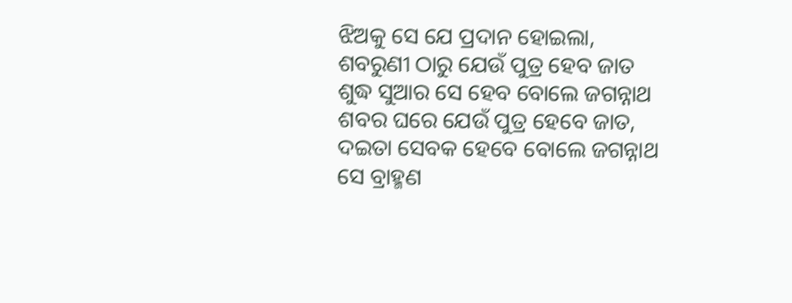ଝିଅକୁ ସେ ଯେ ପ୍ରଦାନ ହୋଇଲା,
ଶବରୁଣୀ ଠାରୁ ଯେଉଁ ପୁତ୍ର ହେବ ଜାତ
ଶୁଦ୍ଧ ସୁଆର ସେ ହେବ ବୋଲେ ଜଗନ୍ନାଥ
ଶବର ଘରେ ଯେଉଁ ପୁତ୍ର ହେବେ ଜାତ,
ଦଇତା ସେବକ ହେବେ ବୋଲେ ଜଗନ୍ନାଥ
ସେ ବ୍ରାହ୍ମଣ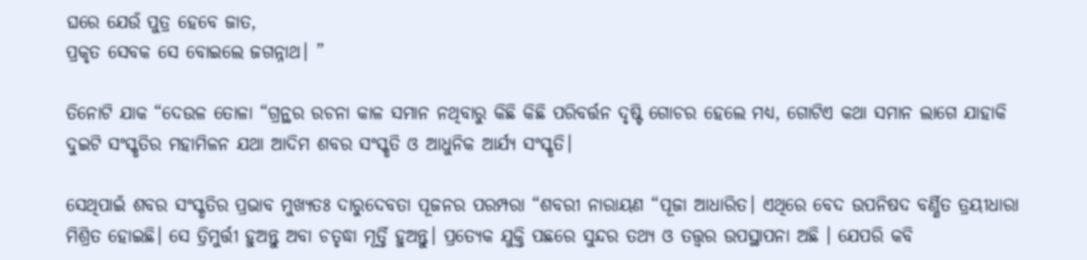ଘରେ ଯେଉଁ ପୁତ୍ର ହେବେ ଜାତ,
ପ୍ରକୃତ ସେବକ ସେ ବୋଇଲେ ଜଗନ୍ନାଥ। ”

ତିନୋଟି ଯାକ “ଦେଉଳ ତୋଳା “ଗ୍ରନ୍ଥର ରଚନା କାଳ ସମାନ ନଥିବାରୁ କିଛି କିଛି ପରିବର୍ତ୍ତନ ଦୃଷ୍ଟି ଗୋଚର ହେଲେ ମଧ୍ୟ, ଗୋଟିଏ କଥା ସମାନ ଲାଗେ ଯାହାକି ଦୁଇଟି ସଂସ୍କୃତିର ମହାମିଳନ ଯଥା ଆଦିମ ଶବର ସଂସ୍କୃତି ଓ ଆଧୁନିକ ଆର୍ଯ୍ୟ ସଂସ୍କୃତି।

ସେଥିପାଇଁ ଶବର ସଂସ୍କୃତିର ପ୍ରଭାବ ମୁଖ୍ୟତଃ ଦାରୁଦେବତା ପୂଜନର ପରମ୍ପରା “ଶବରୀ ନାରାୟଣ “ପୂଜା ଆଧାରିତ। ଏଥିରେ ବେଦ ଉପନିଷଦ ବର୍ଣ୍ଣିତ ତ୍ରୟୀଧାରା ମିଶ୍ରିତ ହୋଇଛି। ସେ ତ୍ରିମୁର୍ତ୍ତୀ ହୁଅନ୍ତୁ ଅବା ଚତୃଦ୍ଧା ମୂର୍ତ୍ତି ହୁଅନ୍ତୁ। ପ୍ରତ୍ୟେକ ଯୁକ୍ତି ପଛରେ ସୁନ୍ଦର ତଥ୍ୟ ଓ ତତ୍ତ୍ୱର ଉପସ୍ଥାପନା ଅଛି । ଯେପରି କବି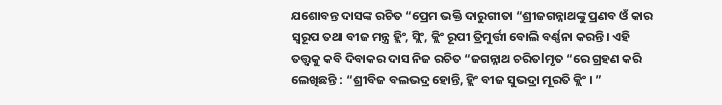ଯଶୋବନ୍ତ ଦାସଙ୍କ ରଚିତ “ପ୍ରେମ ଭକ୍ତି ଦାରୁଗୀତା “ଶ୍ରୀଜଗନ୍ନାଥଙ୍କୁ ପ୍ରଣବ ଓଁ କାର ସ୍ୱରୂପ ତଥା ବୀଜ ମନ୍ତ୍ର ହ୍ଲିଂ, ସ୍ଲିଂ, କ୍ଲିଂ ରୂପୀ ତ୍ରିମୁର୍ତ୍ତୀ ବୋଲି ବର୍ଣ୍ଣନା କରନ୍ତି। ଏହି ତତ୍ତ୍ୱକୁ କବି ଦିବାକର ଦାସ ନିଜ ରଚିତ “ଜଗନ୍ନାଥ ଚରିତlମୃତ “ରେ ଗ୍ରହଣ କରି ଲେଖିଛନ୍ତି : “ଶ୍ରୀବିଜ ବଲଭଦ୍ର ହୋନ୍ତି, ହ୍ଲିଂ ବୀଜ ସୁଭଦ୍ରା ମୂରତି କ୍ଲିଂ । ”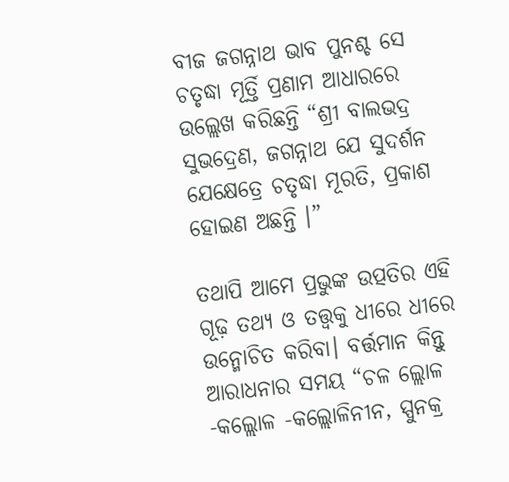ବୀଜ ଜଗନ୍ନାଥ ଭାବ ପୁନଶ୍ଚ ସେ ଚତୃଦ୍ଧା ମୂର୍ତ୍ତି ପ୍ରଣାମ ଆଧାରରେ ଉଲ୍ଲେଖ କରିଛନ୍ତି “ଶ୍ରୀ ବାଲଭଦ୍ର ସୁଭଦ୍ରେଣ, ଜଗନ୍ନାଥ ଯେ ସୁଦର୍ଶନ
ଯେକ୍ଷେତ୍ରେ ଚତୃଦ୍ଧା ମୂରତି, ପ୍ରକାଶ ହୋଇଣ ଅଛନ୍ତି ।”

ତଥାପି ଆମେ ପ୍ରଭୁଙ୍କ ଉତ୍ପତିର ଏହି ଗୂଢ଼ ତଥ୍ୟ ଓ ତତ୍ତ୍ୱକୁ ଧୀରେ ଧୀରେ ଉନ୍ମୋଚିତ କରିବା। ବର୍ତ୍ତମାନ କିନ୍ତୁ ଆରାଧନାର ସମୟ “ଚଳ ଲ୍ଲୋଳ -କଲ୍ଲୋଳ -କଲ୍ଲୋଳିନୀନ, ସ୍ପୁନକ୍ର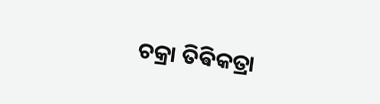ଚକ୍ରା ତିଵିକତ୍ରା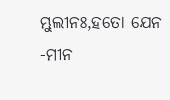ମ୍ଭୁଲୀନଃ,ହତୋ ଯେନ -ମୀନ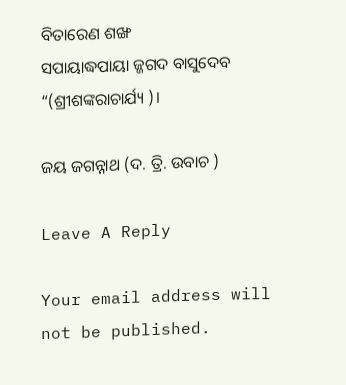ବିତାରେଣ ଶଙ୍ଖ
ସପାୟାଦ୍ଧପାୟା ଜ୍ଜଗଦ ବାସୁଦେବ “(ଶ୍ରୀଶଙ୍କରାଚାର୍ଯ୍ୟ )।

ଜୟ ଜଗନ୍ନାଥ (ଦ. ତ୍ରି. ଉବାଚ )

Leave A Reply

Your email address will not be published.